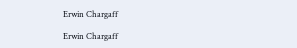Erwin Chargaff

Erwin Chargaff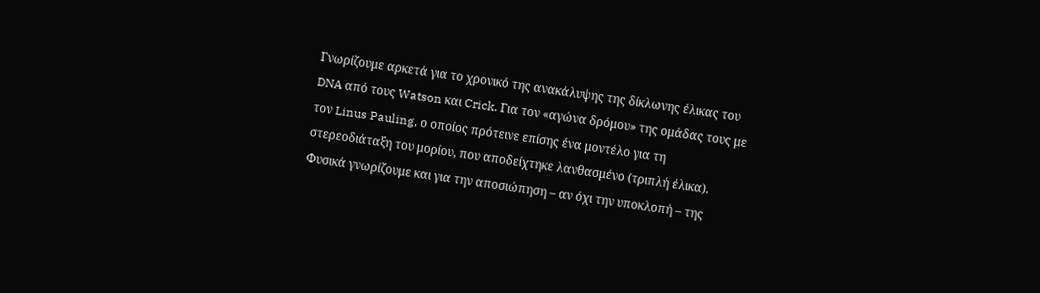Γνωρίζουμε αρκετά για το χρονικό της ανακάλυψης της δίκλωνης έλικας του DNA από τους Watson και Crick. Για τον «αγώνα δρόμου» της ομάδας τους με τον Linus Pauling, ο οποίος πρότεινε επίσης ένα μοντέλο για τη στερεοδιάταξη του μορίου, που αποδείχτηκε λανθασμένο (τριπλή έλικα). Φυσικά γνωρίζουμε και για την αποσιώπηση – αν όχι την υποκλοπή – της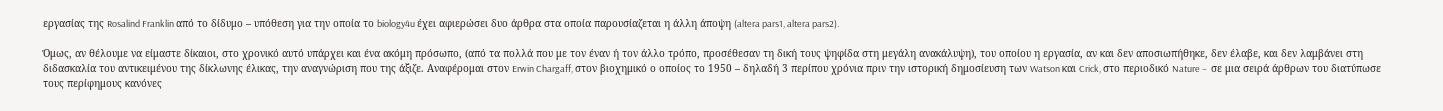εργασίας της Rosalind Franklin από το δίδυμο – υπόθεση για την οποία το biology4u έχει αφιερώσει δυο άρθρα στα οποία παρουσίαζεται η άλλη άποψη (altera pars1, altera pars2).

Όμως, αν θέλουμε να είμαστε δίκαιοι, στο χρονικό αυτό υπάρχει και ένα ακόμη πρόσωπο, (από τα πολλά που με τον έναν ή τον άλλο τρόπο, προσέθεσαν τη δική τους ψηφίδα στη μεγάλη ανακάλυψη), του οποίου η εργασία, αν και δεν αποσιωπήθηκε, δεν έλαβε, και δεν λαμβάνει στη διδασκαλία του αντικειμένου της δίκλωνης έλικας, την αναγνώριση που της άξιζε. Αναφέρομαι στον Erwin Chargaff, στον βιοχημικό ο οποίος το 1950 – δηλαδή 3 περίπου χρόνια πριν την ιστορική δημοσίευση των Watson και Crick, στο περιοδικό Nature –  σε μια σειρά άρθρων του διατύπωσε τους περίφημους κανόνες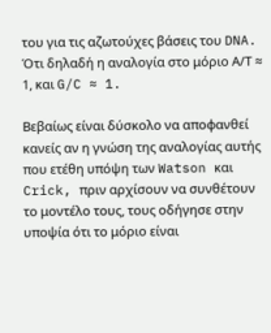του για τις αζωτούχες βάσεις του DNA. Ότι δηλαδή η αναλογία στο μόριο Α/Τ ≈ 1, και G/C ≈ 1.

Βεβαίως είναι δύσκολο να αποφανθεί κανείς αν η γνώση της αναλογίας αυτής που ετέθη υπόψη των Watson και Crick, πριν αρχίσουν να συνθέτουν το μοντέλο τους, τους οδήγησε στην υποψία ότι το μόριο είναι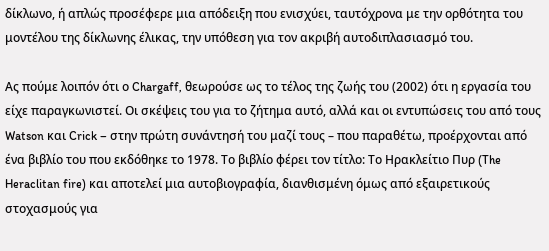δίκλωνο, ή απλώς προσέφερε μια απόδειξη που ενισχύει, ταυτόχρονα με την ορθότητα του μοντέλου της δίκλωνης έλικας, την υπόθεση για τον ακριβή αυτοδιπλασιασμό του.

Ας πούμε λοιπόν ότι ο Chargaff, θεωρούσε ως το τέλος της ζωής του (2002) ότι η εργασία του είχε παραγκωνιστεί. Οι σκέψεις του για το ζήτημα αυτό, αλλά και οι εντυπώσεις του από τους Watson και Crick – στην πρώτη συνάντησή του μαζί τους – που παραθέτω, προέρχονται από ένα βιβλίο του που εκδόθηκε το 1978. Το βιβλίο φέρει τον τίτλο: Το Ηρακλείτιο Πυρ (The Heraclitan fire) και αποτελεί μια αυτοβιογραφία, διανθισμένη όμως από εξαιρετικούς στοχασμούς για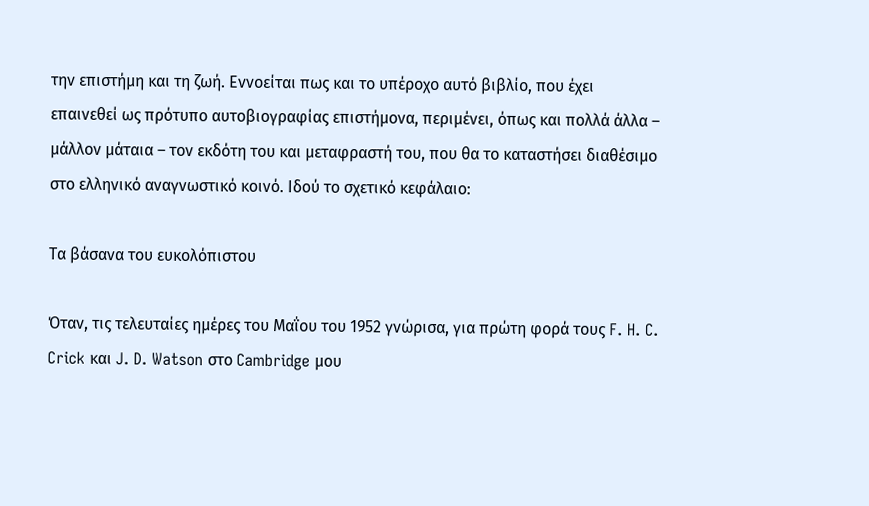την επιστήμη και τη ζωή. Εννοείται πως και το υπέροχο αυτό βιβλίο, που έχει επαινεθεί ως πρότυπο αυτοβιογραφίας επιστήμονα, περιμένει, όπως και πολλά άλλα – μάλλον μάταια – τον εκδότη του και μεταφραστή του, που θα το καταστήσει διαθέσιμο στο ελληνικό αναγνωστικό κοινό. Ιδού το σχετικό κεφάλαιο:

Τα βάσανα του ευκολόπιστου

Όταν, τις τελευταίες ημέρες του Μαΐου του 1952 γνώρισα, για πρώτη φορά τους F. H. C. Crick και J. D. Watson στο Cambridge μου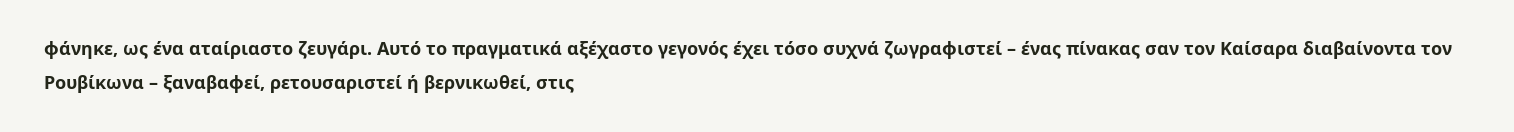φάνηκε, ως ένα αταίριαστο ζευγάρι. Αυτό το πραγματικά αξέχαστο γεγονός έχει τόσο συχνά ζωγραφιστεί – ένας πίνακας σαν τον Καίσαρα διαβαίνοντα τον Ρουβίκωνα – ξαναβαφεί, ρετουσαριστεί ή βερνικωθεί, στις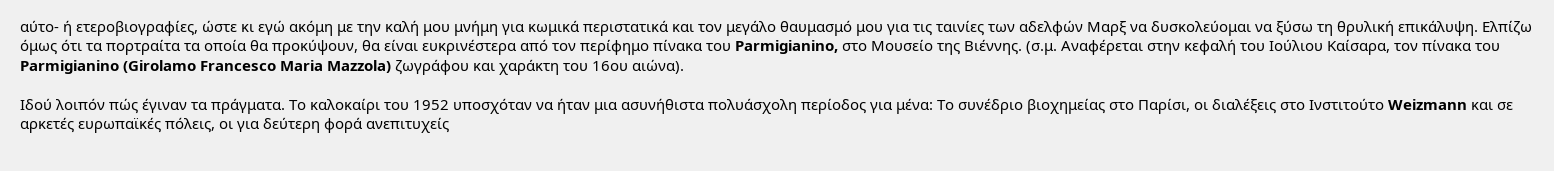αύτο- ή ετεροβιογραφίες, ώστε κι εγώ ακόμη με την καλή μου μνήμη για κωμικά περιστατικά και τον μεγάλο θαυμασμό μου για τις ταινίες των αδελφών Μαρξ να δυσκολεύομαι να ξύσω τη θρυλική επικάλυψη. Ελπίζω όμως ότι τα πορτραίτα τα οποία θα προκύψουν, θα είναι ευκρινέστερα από τον περίφημο πίνακα του Parmigianino, στο Μουσείο της Βιέννης. (σ.μ. Αναφέρεται στην κεφαλή του Ιούλιου Καίσαρα, τον πίνακα του Parmigianino (Girolamo Francesco Maria Mazzola) ζωγράφου και χαράκτη του 16ου αιώνα).

Ιδού λοιπόν πώς έγιναν τα πράγματα. Το καλοκαίρι του 1952 υποσχόταν να ήταν μια ασυνήθιστα πολυάσχολη περίοδος για μένα: Το συνέδριο βιοχημείας στο Παρίσι, οι διαλέξεις στο Ινστιτούτο Weizmann και σε αρκετές ευρωπαϊκές πόλεις, οι για δεύτερη φορά ανεπιτυχείς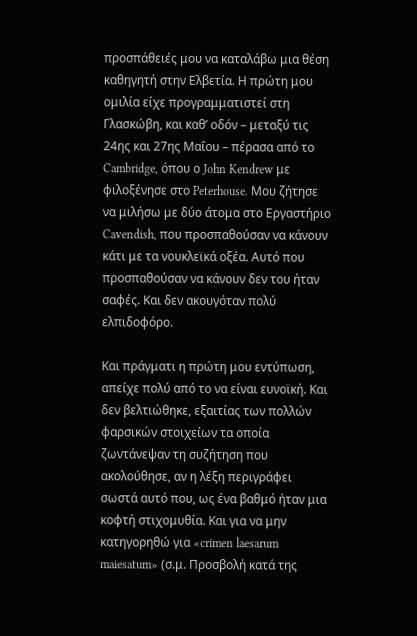προσπάθειές μου να καταλάβω μια θέση καθηγητή στην Ελβετία. Η πρώτη μου ομιλία είχε προγραμματιστεί στη Γλασκώβη, και καθ’ οδόν – μεταξύ τις 24ης και 27ης Μαΐου – πέρασα από το Cambridge, όπου ο John Kendrew με φιλοξένησε στο Peterhouse. Μου ζήτησε να μιλήσω με δύο άτομα στο Εργαστήριο Cavendish, που προσπαθούσαν να κάνουν κάτι με τα νουκλεϊκά οξέα. Αυτό που προσπαθούσαν να κάνουν δεν του ήταν σαφές. Και δεν ακουγόταν πολύ ελπιδοφόρο.

Και πράγματι η πρώτη μου εντύπωση, απείχε πολύ από το να είναι ευνοϊκή. Και δεν βελτιώθηκε, εξαιτίας των πολλών φαρσικών στοιχείων τα οποία ζωντάνεψαν τη συζήτηση που ακολούθησε, αν η λέξη περιγράφει σωστά αυτό που, ως ένα βαθμό ήταν μια κοφτή στιχομυθία. Και για να μην κατηγορηθώ για «crimen laesarum maiesatum» (σ.μ. Προσβολή κατά της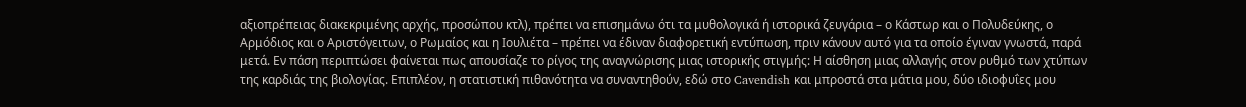αξιοπρέπειας διακεκριμένης αρχής, προσώπου κτλ), πρέπει να επισημάνω ότι τα μυθολογικά ή ιστορικά ζευγάρια – ο Κάστωρ και ο Πολυδεύκης, ο Αρμόδιος και ο Αριστόγειτων, ο Ρωμαίος και η Ιουλιέτα – πρέπει να έδιναν διαφορετική εντύπωση, πριν κάνουν αυτό για τα οποίο έγιναν γνωστά, παρά μετά. Εν πάση περιπτώσει φαίνεται πως απουσίαζε το ρίγος της αναγνώρισης μιας ιστορικής στιγμής: Η αίσθηση μιας αλλαγής στον ρυθμό των χτύπων της καρδιάς της βιολογίας. Επιπλέον, η στατιστική πιθανότητα να συναντηθούν, εδώ στο Cavendish και μπροστά στα μάτια μου, δύο ιδιοφυΐες μου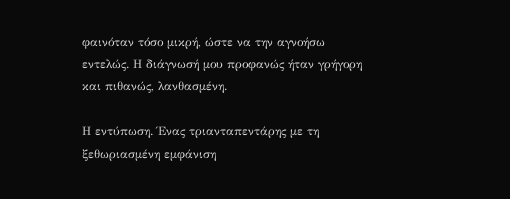φαινόταν τόσο μικρή, ώστε να την αγνοήσω εντελώς. Η διάγνωσή μου προφανώς ήταν γρήγορη και πιθανώς, λανθασμένη.

Η εντύπωση. Ένας τριανταπεντάρης με τη ξεθωριασμένη εμφάνιση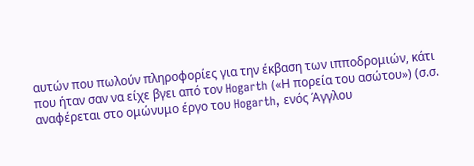αυτών που πωλούν πληροφορίες για την έκβαση των ιπποδρομιών, κάτι που ήταν σαν να είχε βγει από τον Hogarth («Η πορεία του ασώτου») (σ.σ. αναφέρεται στο ομώνυμο έργο του Hogarth, ενός Άγγλου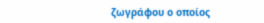ζωγράφου ο οποίος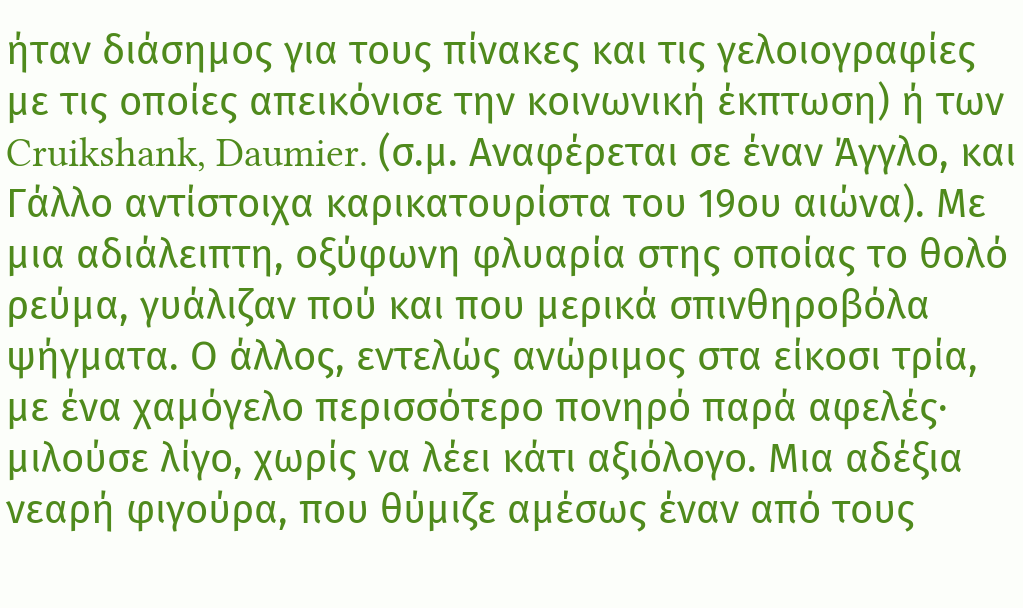ήταν διάσημος για τους πίνακες και τις γελοιογραφίες με τις οποίες απεικόνισε την κοινωνική έκπτωση) ή των Cruikshank, Daumier. (σ.μ. Αναφέρεται σε έναν Άγγλο, και Γάλλο αντίστοιχα καρικατουρίστα του 19ου αιώνα). Με μια αδιάλειπτη, οξύφωνη φλυαρία στης οποίας το θολό ρεύμα, γυάλιζαν πού και που μερικά σπινθηροβόλα ψήγματα. Ο άλλος, εντελώς ανώριμος στα είκοσι τρία, με ένα χαμόγελο περισσότερο πονηρό παρά αφελές· μιλούσε λίγο, χωρίς να λέει κάτι αξιόλογο. Μια αδέξια νεαρή φιγούρα, που θύμιζε αμέσως έναν από τους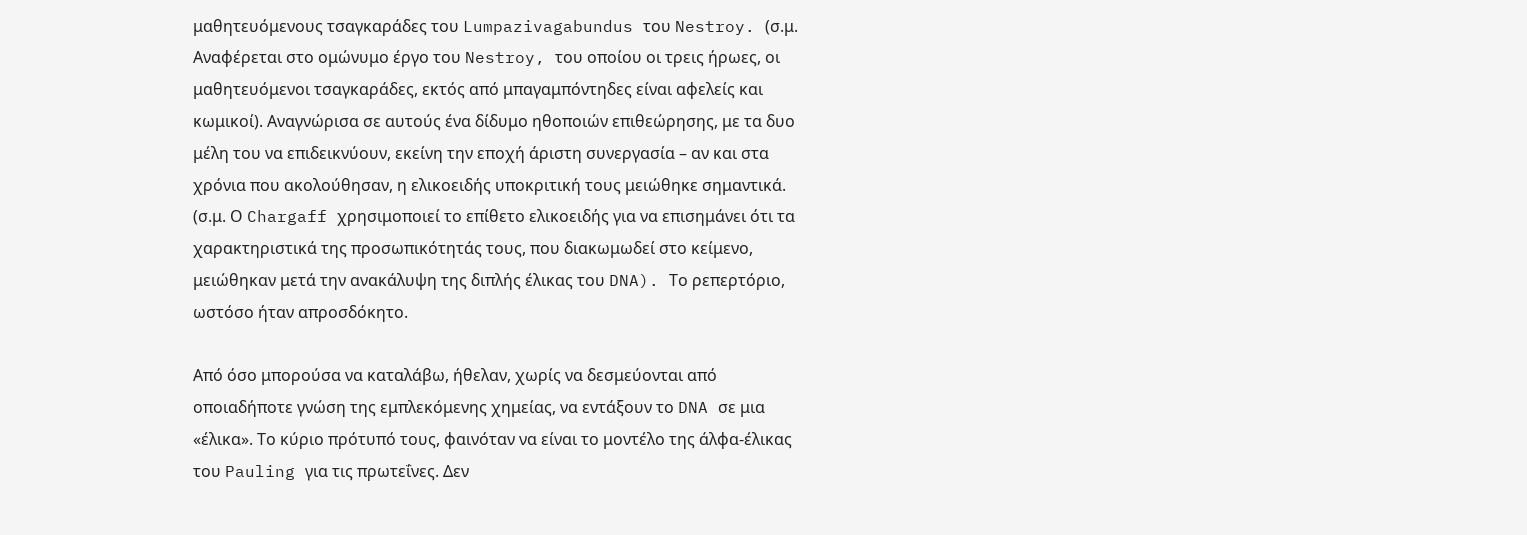μαθητευόμενους τσαγκαράδες του Lumpazivagabundus του Nestroy. (σ.μ. Αναφέρεται στο ομώνυμο έργο του Nestroy, του οποίου οι τρεις ήρωες, οι μαθητευόμενοι τσαγκαράδες, εκτός από μπαγαμπόντηδες είναι αφελείς και κωμικοί). Αναγνώρισα σε αυτούς ένα δίδυμο ηθοποιών επιθεώρησης, με τα δυο μέλη του να επιδεικνύουν, εκείνη την εποχή άριστη συνεργασία – αν και στα χρόνια που ακολούθησαν, η ελικοειδής υποκριτική τους μειώθηκε σημαντικά. (σ.μ. Ο Chargaff χρησιμοποιεί το επίθετο ελικοειδής για να επισημάνει ότι τα χαρακτηριστικά της προσωπικότητάς τους, που διακωμωδεί στο κείμενο, μειώθηκαν μετά την ανακάλυψη της διπλής έλικας του DNA). Το ρεπερτόριο, ωστόσο ήταν απροσδόκητο.

Από όσο μπορούσα να καταλάβω, ήθελαν, χωρίς να δεσμεύονται από οποιαδήποτε γνώση της εμπλεκόμενης χημείας, να εντάξουν το DNA σε μια «έλικα». Το κύριο πρότυπό τους, φαινόταν να είναι το μοντέλο της άλφα-έλικας του Pauling για τις πρωτεΐνες. Δεν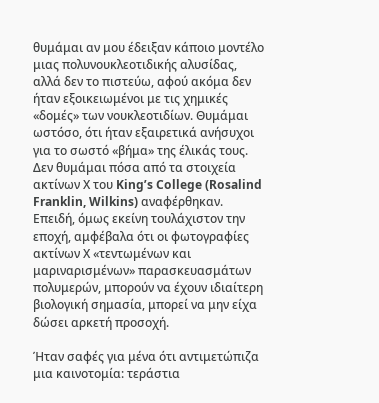θυμάμαι αν μου έδειξαν κάποιο μοντέλο μιας πολυνουκλεοτιδικής αλυσίδας, αλλά δεν το πιστεύω, αφού ακόμα δεν ήταν εξοικειωμένοι με τις χημικές «δομές» των νουκλεοτιδίων. Θυμάμαι ωστόσο, ότι ήταν εξαιρετικά ανήσυχοι για το σωστό «βήμα» της έλικάς τους. Δεν θυμάμαι πόσα από τα στοιχεία ακτίνων Χ του King’s College (Rosalind Franklin, Wilkins) αναφέρθηκαν. Επειδή, όμως εκείνη τουλάχιστον την εποχή, αμφέβαλα ότι οι φωτογραφίες ακτίνων Χ «τεντωμένων και μαριναρισμένων» παρασκευασμάτων πολυμερών, μπορούν να έχουν ιδιαίτερη βιολογική σημασία, μπορεί να μην είχα δώσει αρκετή προσοχή.

Ήταν σαφές για μένα ότι αντιμετώπιζα μια καινοτομία: τεράστια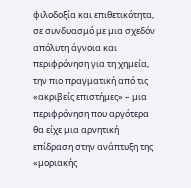φιλοδοξία και επιθετικότητα, σε συνδυασμό με μια σχεδόν απόλυτη άγνοια και περιφρόνηση για τη χημεία, την πιο πραγματική από τις «ακριβείς επιστήμες» – μια περιφρόνηση που αργότερα θα είχε μια αρνητική επίδραση στην ανάπτυξη της «μοριακής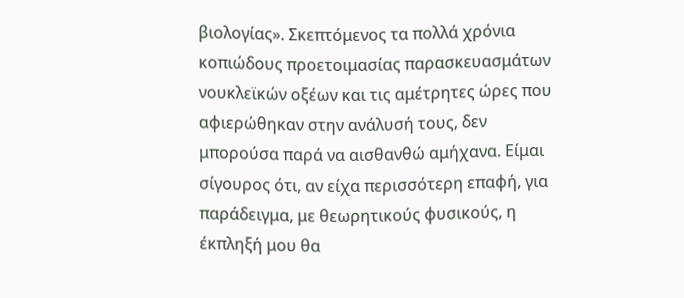βιολογίας». Σκεπτόμενος τα πολλά χρόνια κοπιώδους προετοιμασίας παρασκευασμάτων νουκλεϊκών οξέων και τις αμέτρητες ώρες που αφιερώθηκαν στην ανάλυσή τους, δεν μπορούσα παρά να αισθανθώ αμήχανα. Είμαι σίγουρος ότι, αν είχα περισσότερη επαφή, για παράδειγμα, με θεωρητικούς φυσικούς, η έκπληξή μου θα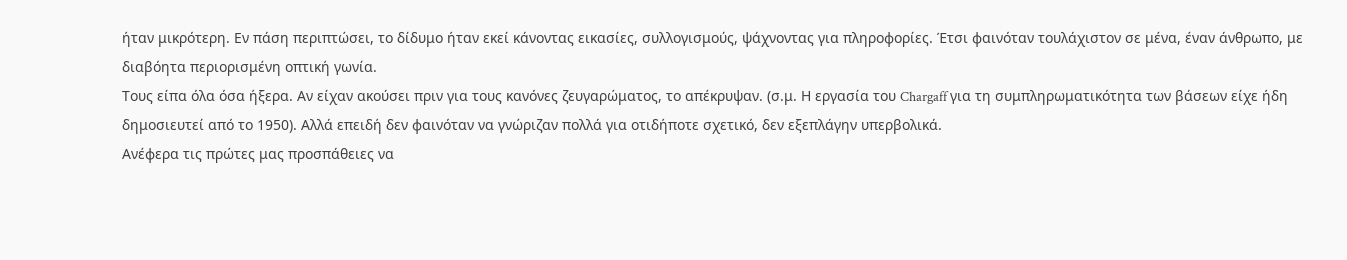ήταν μικρότερη. Εν πάση περιπτώσει, το δίδυμο ήταν εκεί κάνοντας εικασίες, συλλογισμούς, ψάχνοντας για πληροφορίες. Έτσι φαινόταν τουλάχιστον σε μένα, έναν άνθρωπο, με διαβόητα περιορισμένη οπτική γωνία.
Τους είπα όλα όσα ήξερα. Αν είχαν ακούσει πριν για τους κανόνες ζευγαρώματος, το απέκρυψαν. (σ.μ. Η εργασία του Chargaff για τη συμπληρωματικότητα των βάσεων είχε ήδη δημοσιευτεί από το 1950). Αλλά επειδή δεν φαινόταν να γνώριζαν πολλά για οτιδήποτε σχετικό, δεν εξεπλάγην υπερβολικά.
Ανέφερα τις πρώτες μας προσπάθειες να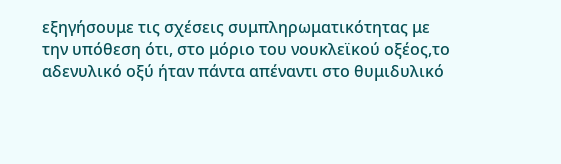εξηγήσουμε τις σχέσεις συμπληρωματικότητας με την υπόθεση ότι, στο μόριο του νουκλεϊκού οξέος,το αδενυλικό οξύ ήταν πάντα απέναντι στο θυμιδυλικό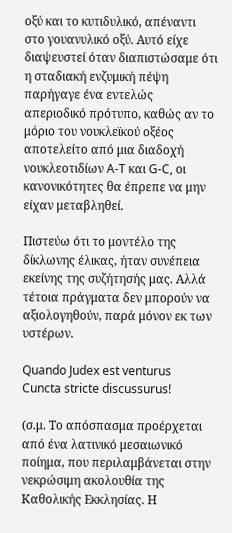οξύ και το κυτιδυλικό, απέναντι στο γουανυλικό οξύ. Αυτό είχε διαψευστεί όταν διαπιστώσαμε ότι η σταδιακή ενζυμική πέψη παρήγαγε ένα εντελώς απεριοδικό πρότυπο, καθώς αν το μόριο του νουκλεϊκού οξέος αποτελείτο από μια διαδοχή νουκλεοτιδίων A-T και G-C, οι κανονικότητες θα έπρεπε να μην είχαν μεταβληθεί.

Πιστεύω ότι το μοντέλο της δίκλωνης έλικας, ήταν συνέπεια εκείνης της συζήτησής μας. Αλλά τέτοια πράγματα δεν μπορούν να αξιολογηθούν, παρά μόνον εκ των υστέρων.

Quando Judex est venturus
Cuncta stricte discussurus!

(σ.μ. Το απόσπασμα προέρχεται από ένα λατινικό μεσαιωνικό ποίημα, που περιλαμβάνεται στην νεκρώσιμη ακολουθία της Καθολικής Εκκλησίας. Η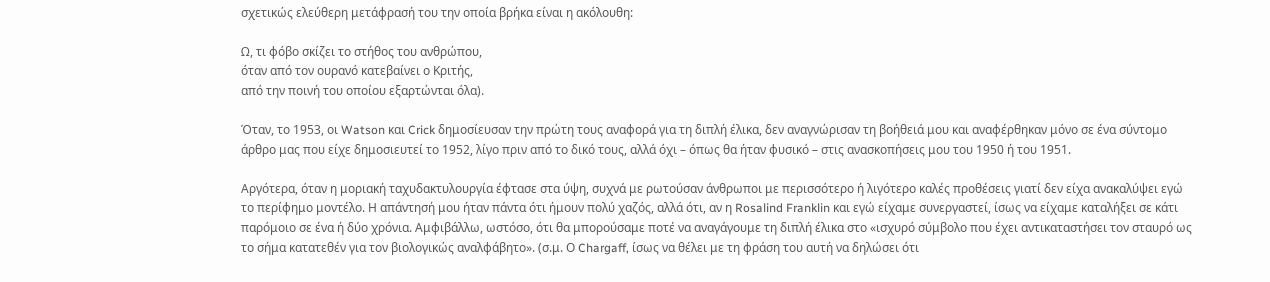σχετικώς ελεύθερη μετάφρασή του την οποία βρήκα είναι η ακόλουθη:

Ω, τι φόβο σκίζει το στήθος του ανθρώπου,
όταν από τον ουρανό κατεβαίνει ο Κριτής,
από την ποινή του οποίου εξαρτώνται όλα).

Όταν, το 1953, οι Watson και Crick δημοσίευσαν την πρώτη τους αναφορά για τη διπλή έλικα, δεν αναγνώρισαν τη βοήθειά μου και αναφέρθηκαν μόνο σε ένα σύντομο άρθρο μας που είχε δημοσιευτεί το 1952, λίγο πριν από το δικό τους, αλλά όχι – όπως θα ήταν φυσικό – στις ανασκοπήσεις μου του 1950 ή του 1951.

Αργότερα, όταν η μοριακή ταχυδακτυλουργία έφτασε στα ύψη, συχνά με ρωτούσαν άνθρωποι με περισσότερο ή λιγότερο καλές προθέσεις γιατί δεν είχα ανακαλύψει εγώ το περίφημο μοντέλο. Η απάντησή μου ήταν πάντα ότι ήμουν πολύ χαζός, αλλά ότι, αν η Rosalind Franklin και εγώ είχαμε συνεργαστεί, ίσως να είχαμε καταλήξει σε κάτι παρόμοιο σε ένα ή δύο χρόνια. Αμφιβάλλω, ωστόσο, ότι θα μπορούσαμε ποτέ να αναγάγουμε τη διπλή έλικα στο «ισχυρό σύμβολο που έχει αντικαταστήσει τον σταυρό ως το σήμα κατατεθέν για τον βιολογικώς αναλφάβητο». (σ.μ. Ο Chargaff, ίσως να θέλει με τη φράση του αυτή να δηλώσει ότι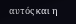αυτός και η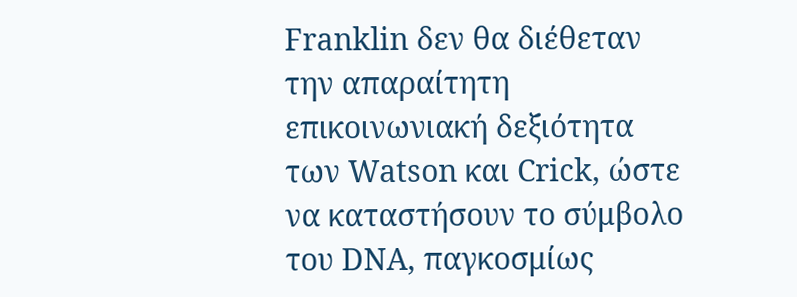Franklin δεν θα διέθεταν την απαραίτητη επικοινωνιακή δεξιότητα των Watson και Crick, ώστε να καταστήσουν το σύμβολο του DNA, παγκοσμίως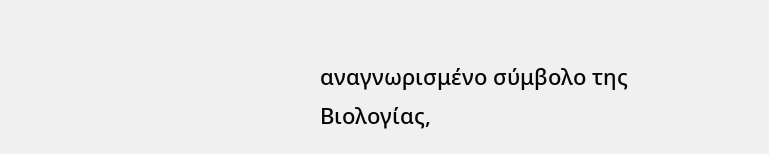αναγνωρισμένο σύμβολο της Βιολογίας,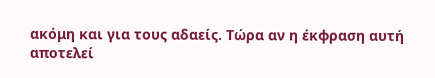ακόμη και για τους αδαείς. Τώρα αν η έκφραση αυτή αποτελεί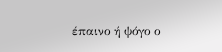έπαινο ή ψόγο ο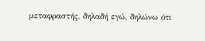μεταφραστής, δηλαδή εγώ, δηλώνω ότι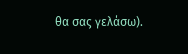θα σας γελάσω).